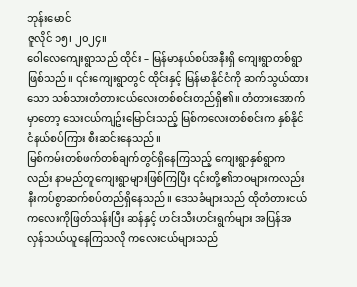ဘုန်းမောင်
ဇူလိုင် ၁၅၊ ၂၀၂၄။
ဝေါလေကျေးရွာသည် ထိုင်း – မြန်မာနယ်စပ်အနီးရှိ ကျေးရွာတစ်ရွာဖြစ်သည်။ ၎င်းကျေးရွာတွင် ထိုင်းနှင့် မြန်မာနိုင်ငံကို ဆက်သွယ်ထားသော သစ်သားတံတားငယ်လေးတစ်စင်းတည်ရှိ၏။ တံတားအောက်မှာတော့ သေးငယ်ကျဥ်းမြောင်းသည့် မြစ်ကလေးတစ်စင်းက နှစ်နိုင်ငံနယ်စပ်ကြား စီးဆင်းနေသည်။
မြစ်ကမ်းတစ်ဖက်တစ်ချက်တွင်ရှိနေကြသည့် ကျေးရွာနှစ်ရွာကလည်း နာမည်တူကျေးရွာများဖြစ်ကြပြီး ၎င်းတို့၏ဘဝများကလည်း နီးကပ်စွာဆက်စပ်တည်ရှိနေသည်။ ဒေသခံများသည် ထိုတံတားငယ်ကလေးကိုဖြတ်သန်းပြီး ဆန်နှင့် ဟင်းသီးဟင်းရွက်များ အပြန်အ လှန်သယ်ယူနေကြသလို ကလေးငယ်များသည်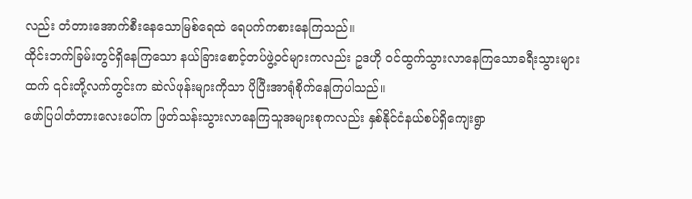လည်း တံတားအောက်စီးနေသောမြစ်ရေထဲ ရေပက်ကစားနေကြသည်။
ထိုင်းဘက်ခြမ်းတွင်ရှိနေကြသော နယ်ခြားစောင့်တပ်ဖွဲ့ဝင်များကလည်း ဥဒဟို ဝင်ထွက်သွားလာနေကြသောခရီးသွားများထက် ၎င်းတို့လက်တွင်းက ဆဲလ်ဖုန်းများကိုသာ ပိုပြီးအာရုံစိုက်နေကြပါသည်။
ဖော်ပြပါတံတားလေးပေါ်က ဖြတ်သန်းသွားလာနေကြသူအများစုကလည်း နှစ်နိုင်ငံနယ်စပ်ရှိကျေးရွာ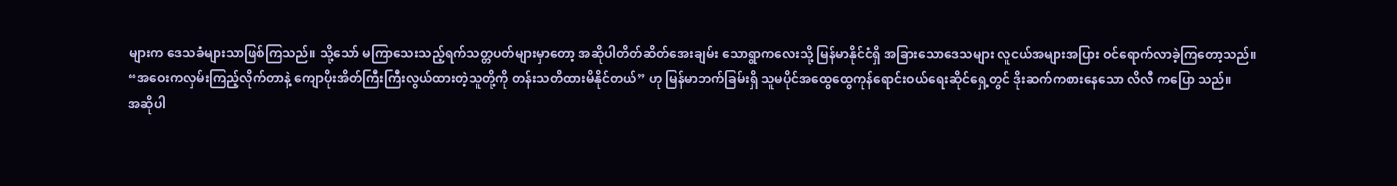များက ဒေသခံများသာဖြစ်ကြသည်။ သို့သော် မကြာသေးသည့်ရက်သတ္တပတ်များမှာတော့ အဆိုပါတိတ်ဆိတ်အေးချမ်း သောရွာကလေးသို့ မြန်မာနိုင်ငံရှိ အခြားသောဒေသများ လူငယ်အများအပြား ဝင်ရောက်လာခဲ့ကြတော့သည်။
“အဝေးကလှမ်းကြည့်လိုက်တာနဲ့ ကျောပိုးအိတ်ကြီးကြီးလွယ်ထားတဲ့သူတို့ကို တန်းသတိထားမိနိုင်တယ်” ဟု မြန်မာဘက်ခြမ်းရှိ သူမပိုင်အထွေထွေကုန်ရောင်းဝယ်ရေးဆိုင်ရှေ့တွင် ဒိုးဆက်ကစားနေသော လိလီ ကပြော သည်။
အဆိုပါ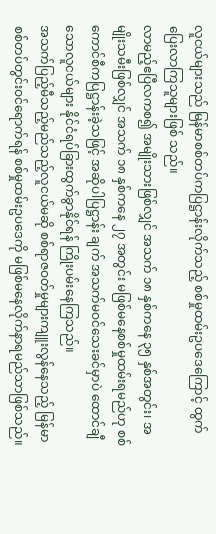လူငယ်များသည် မြန်မာစစ်တပ်ကပြဋ္ဌာန်းလိုက်သည့် စစ်မှုထမ်းဥပဒေကြောင့် ထွက်ပြေးလာကြသူများဖြစ် သည်။
လာမည့်ဧပြီလကစ၍ အမျိုးသားဖြစ်လျှင် အသက် ၁၈ နှစ်ကနေ ၃၅ နှစ်အတွင်း၊ အမျိုးသမီးဖြစ်လျှင် အသက် ၁၈ နှစ်ကနေ ၂၇ အတွင်း မဖြစ်မနေစစ်မှုထမ်းရမည်ဟု စစ်ကောင်စီကပြဋ္ဌာန်းခဲ့သဖြင့် အဆိုပါပြဋ္ဌာန်း ချက် အသက်မဝင်သေးခင်မှာပဲ ထောင်ချီသောလူငယ်များ နိုင်ငံရပ်ခြားထွက်ခွာနိုင်ရန် ကြိုးပမ်းနေကြသည်။
အသက်ပြည့်မီသည့်မည်သည့်လူငယ်မဆို စစ်ရာဇဝတ်မှုများကျူးလွန်နေသည့် မြန်မာစစ်တပ်တွင်းဝင်ရောက်ရန် စစ်မှုထမ်းဥပဒေကို မဖြစ်မနေလိုက်နာရမည်သာဖြစ်သည်။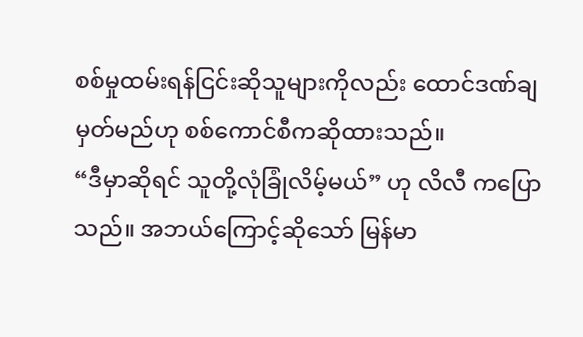စစ်မှုထမ်းရန်ငြင်းဆိုသူများကိုလည်း ထောင်ဒဏ်ချ မှတ်မည်ဟု စစ်ကောင်စီကဆိုထားသည်။
“ဒီမှာဆိုရင် သူတို့လုံခြုံလိမ့်မယ်” ဟု လိလီ ကပြော သည်။ အဘယ်ကြောင့်ဆိုသော် မြန်မာ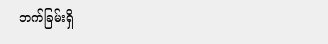ဘက်ခြမ်းရှိ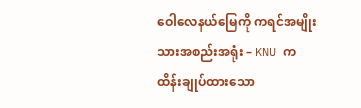ဝေါလေနယ်မြေကို ကရင်အမျိုးသားအစည်းအရုံး – KNU က ထိန်းချုပ်ထားသော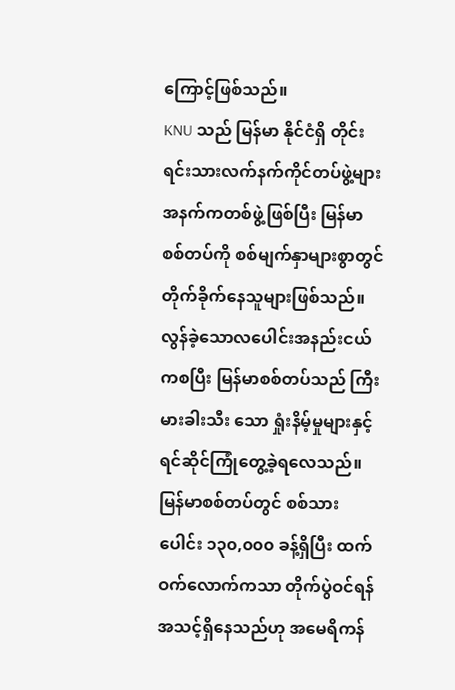ကြောင့်ဖြစ်သည်။
KNU သည် မြန်မာ နိုင်ငံရှိ တိုင်းရင်းသားလက်နက်ကိုင်တပ်ဖွဲ့များအနက်ကတစ်ဖွဲ့ဖြစ်ပြီး မြန်မာစစ်တပ်ကို စစ်မျက်နှာများစွာတွင် တိုက်ခိုက်နေသူများဖြစ်သည်။ လွန်ခဲ့သောလပေါင်းအနည်းငယ်ကစပြီး မြန်မာစစ်တပ်သည် ကြီးမားခါးသီး သော ရှုံးနိမ့်မှုများနှင့် ရင်ဆိုင်ကြုံတွေ့ခဲ့ရလေသည်။
မြန်မာစစ်တပ်တွင် စစ်သားပေါင်း ၁၃၀,၀၀၀ ခန့်ရှိပြီး ထက်ဝက်လောက်ကသာ တိုက်ပွဲဝင်ရန်အသင့်ရှိနေသည်ဟု အမေရိကန်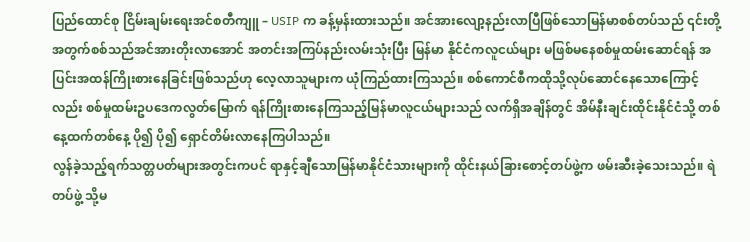ပြည်ထောင်စု ငြိမ်းချမ်းရေးအင်စတီကျူ – USIP က ခန့်မှန်းထားသည်။ အင်အားလျော့နည်းလာပြီဖြစ်သောမြန်မာစစ်တပ်သည် ၎င်းတို့အတွက်စစ်သည်အင်အားတိုးလာအောင် အတင်းအကြပ်နည်းလမ်းသုံးပြီး မြန်မာ နိုင်ငံကလူငယ်များ မဖြစ်မနေစစ်မှုထမ်းဆောင်ရန် အပြင်းအထန်ကြိုးစားနေခြင်းဖြစ်သည်ဟု လေ့လာသူများက ယုံကြည်ထားကြသည်။ စစ်ကောင်စီကထိုသို့လုပ်ဆောင်နေသောကြောင့်လည်း စစ်မှုထမ်းဥပဒေကလွတ်မြောက် ရန်ကြိုးစားနေကြသည့်မြန်မာလူငယ်များသည် လက်ရှိအချိန်တွင် အိမ်နီးချင်းထိုင်းနိုင်ငံသို့ တစ်နေ့ထက်တစ်နေ့ ပို၍ ပို၍ ရှောင်တိမ်းလာနေကြပါသည်။
လွန်ခဲ့သည့်ရက်သတ္တပတ်များအတွင်းကပင် ရာနှင့်ချီသောမြန်မာနိုင်ငံသားများကို ထိုင်းနယ်ခြားစောင့်တပ်ဖွဲ့က ဖမ်းဆီးခဲ့သေးသည်။ ရဲတပ်ဖွဲ့ သို့မ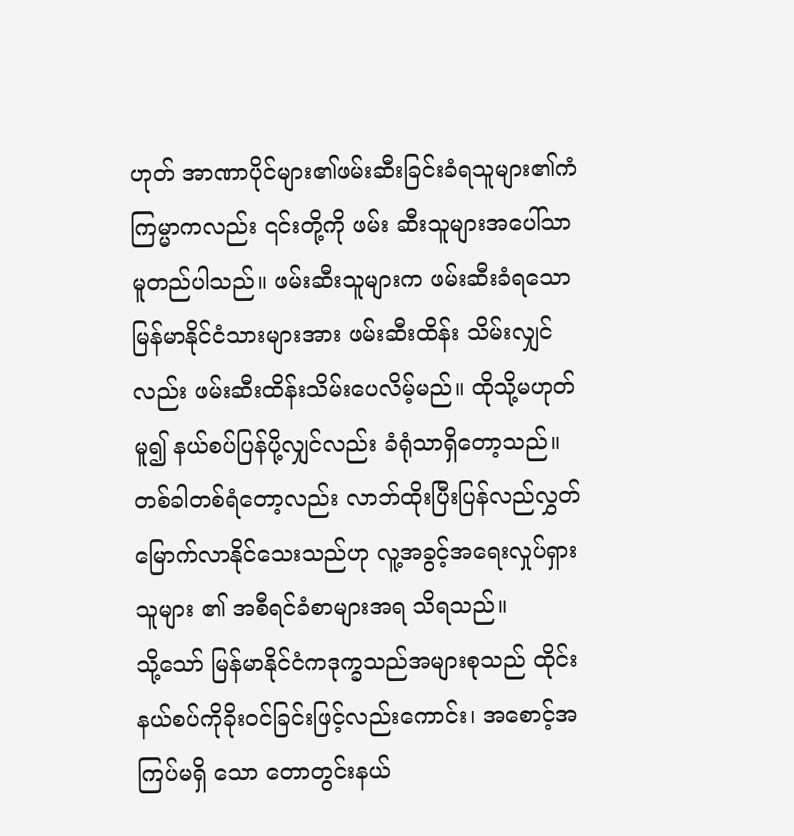ဟုတ် အာဏာပိုင်များ၏ဖမ်းဆီးခြင်းခံရသူများ၏ကံကြမ္မာကလည်း ၎င်းတို့ကို ဖမ်း ဆီးသူများအပေါ်သာ မူတည်ပါသည်။ ဖမ်းဆီးသူများက ဖမ်းဆီးခံရသောမြန်မာနိုင်ငံသားများအား ဖမ်းဆီးထိန်း သိမ်းလျှင်လည်း ဖမ်းဆီးထိန်းသိမ်းပေလိမ့်မည်။ ထိုသို့မဟုတ်မူ၍ နယ်စပ်ပြန်ပို့လျှင်လည်း ခံရုံသာရှိတော့သည်။ တစ်ခါတစ်ရံတော့လည်း လာဘ်ထိုးပြီးပြန်လည်လွှတ်မြောက်လာနိုင်သေးသည်ဟု လူ့အခွင့်အရေးလှုပ်ရှားသူများ ၏ အစီရင်ခံစာများအရ သိရသည်။
သို့သော် မြန်မာနိုင်ငံကဒုက္ခသည်အများစုသည် ထိုင်းနယ်စပ်ကိုခိုးဝင်ခြင်းဖြင့်လည်းကောင်း၊ အစောင့်အကြပ်မရှိ သော တောတွင်းနယ်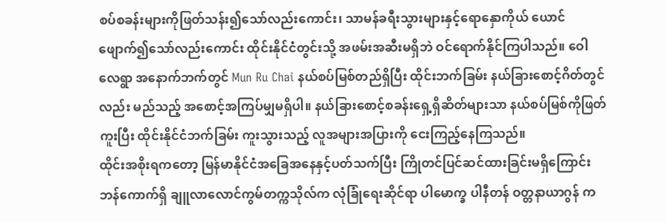စပ်စခန်းများကိုဖြတ်သန်း၍သော်လည်းကောင်း၊ သာမန်ခရီးသွားများနှင့်ရောနှောကိုယ် ယောင်ဖျောက်၍သော်လည်းကောင်း ထိုင်းနိုင်ငံတွင်းသို့ အဖမ်းအဆီးမရှိဘဲ ဝင်ရောက်နိုင်ကြပါသည်။ ဝေါလေရွာ အနောက်ဘက်တွင် Mun Ru Chai နယ်စပ်မြစ်တည်ရှိပြီး ထိုင်းဘက်ခြမ်း နယ်ခြားစောင့်ဂိတ်တွင်လည်း မည်သည့် အစောင့်အကြပ်မျှမရှိပါ။ နယ်ခြားစောင့်စခန်းရှေ့ရှိဆိတ်များသာ နယ်စပ်မြစ်ကိုဖြတ်ကူးပြီး ထိုင်းနိုင်ငံဘက်ခြမ်း ကူးသွားသည့် လူအများအပြားကို ငေးကြည့်နေကြသည်။
ထိုင်းအစိုးရကတော့ မြန်မာနိုင်ငံအခြေအနေနှင့်ပတ်သက်ပြီး ကြိုတင်ပြင်ဆင်ထားခြင်းမရှိကြောင်း ဘန်ကောက်ရှိ ချူလာလောင်ကွမ်တက္ကသိုလ်က လုံခြုံရေးဆိုင်ရာ ပါမောက္ခ ပါနီတန် ဝတ္တနာယာဂွန် က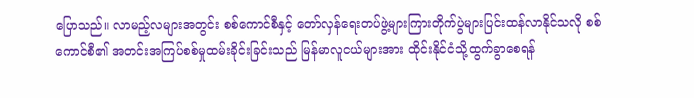ပြောသည်။ လာမည့်လများအတွင်း စစ်ကောင်စီနှင့် တော်လှန်ရေးတပ်ဖွဲ့များကြားတိုက်ပွဲများပြင်းထန်လာနိုင်သလို စစ်ကောင်စီ၏ အတင်းအကြပ်စစ်မှုထမ်းခိုင်းခြင်းသည် မြန်မာလူငယ်များအား ထိုင်းနိုင်ငံသို့ထွက်ခွာစေရန်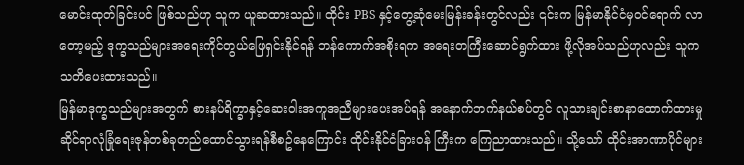မောင်းထုတ်ခြင်းပင် ဖြစ်သည်ဟု သူက ယူဆထားသည်။ ထိုင်း PBS နှင့်တွေ့ဆုံမေးမြန်းခန်းတွင်လည်း ၎င်းက မြန်မာနိုင်ငံမှဝင်ရောက် လာတော့မည့် ဒုက္ခသည်များအရေးကိုင်တွယ်ဖြေရှင်းနိုင်ရန် ဘန်ကောက်အစိုးရက အရေးတကြီးဆောင်ရွက်ထား ဖို့လိုအပ်သည်ဟုလည်း သူကသတိပေးထားသည်။
မြန်မာဒုက္ခသည်များအတွက် စားနပ်ရိက္ခာနှင့်ဆေးဝါးအကူအညီများပေးအပ်ရန် အနောက်ဘက်နယ်စပ်တွင် လူသားချင်းစာနာထောက်ထားမှုဆိုင်ရာလုံခြုံရေးဇုန်တစ်ခုတည်ထောင်သွားရန်စီစဥ်နေကြောင်း ထိုင်းနိုင်ငံခြားဝန် ကြီးက ကြေညာထားသည်။ သို့သော် ထိုင်းအာဏာပိုင်များ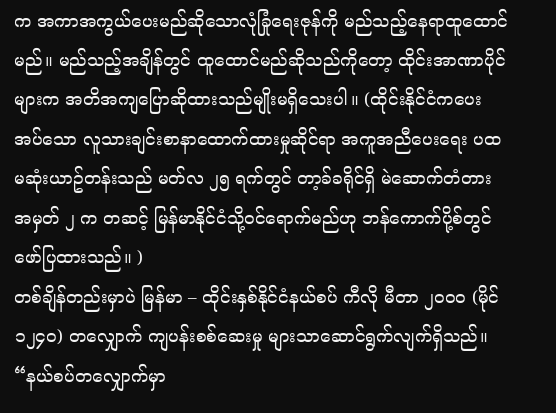က အကာအကွယ်ပေးမည်ဆိုသောလုံခြုံရေးဇုန်ကို မည်သည့်နေရာထူထောင်မည်။ မည်သည့်အချိန်တွင် ထူထောင်မည်ဆိုသည်ကိုတော့ ထိုင်းအာဏာပိုင်များက အတိအကျပြောဆိုထားသည်မျိုးမရှိသေးပါ။ (ထိုင်းနိုင်ငံကပေးအပ်သော လူသားချင်းစာနာထောက်ထားမှုဆိုင်ရာ အကူအညီပေးရေး ပထမဆုံးယာဥ်တန်းသည် မတ်လ ၂၅ ရက်တွင် တာ့ခ်ခရိုင်ရှိ မဲဆောက်တံတားအမှတ် ၂ က တဆင့် မြန်မာနိုင်ငံသို့ဝင်ရောက်မည်ဟု ဘန်ကောက်ပို့စ်တွင် ဖော်ပြထားသည်။ )
တစ်ချိန်တည်းမှာပဲ မြန်မာ – ထိုင်းနှစ်နိုင်ငံနယ်စပ် ကီလို မီတာ ၂၀၀၀ (မိုင် ၁၂၄၀) တလျှောက် ကျပန်းစစ်ဆေးမှု များသာဆောင်ရွက်လျက်ရှိသည်။ “နယ်စပ်တလျှောက်မှာ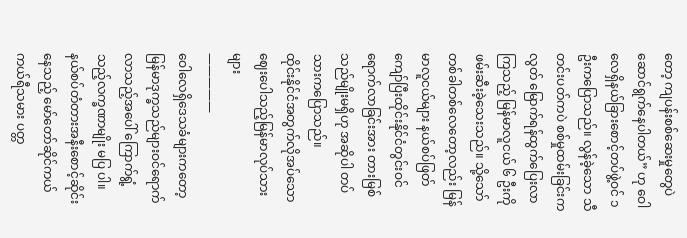တော့ ကျပန်းစစ်ဆေးမှုတွေပဲ ဆောင်ရွက်နေပါတယ်” ဟု ဝေါလေရှိနယ်ခြားစောင့်တပ်ဖွဲ့ဝင် ၁ ဦးကပြောသည်။ လွန်ခဲ့သော သီတင်းပတ်ကပဲ စစ်မှုထမ်းခြင်းကလွတ် မြောက်ရန်ထွက်ပြေးလာကြသည့် မြန်မာလူငယ် ၆ ဦးကိုဖမ်းဆီးခဲ့သေးသည်။ သို့သော် တစ်ခါတစ်လေတော့လည်း မြန်မာလူငယ်များ နယ်စပ်ဖြတ်ကျော်ပြီးထိုင်းနိုင်ငံတွင်းဝင်ရောက်လာခြင်းအား တားမြစ်သည်မျိုးမရှိဟု အဆိုပါ တပ်သားကပြောသည်။
ထိုင်းနိုင်ငံအတွက်လိုအပ်သော ဈေးပေါသည့်မြန်မာလုပ်သားများ
—————
ဝေါလေရှိဒေသခံများကတော့ မြန်မာဒုက္ခသည်များဝင်ရောက်လာသည့်အပေါ် ကြောက်ရွံ့သည့်လက္ခဏာမျိုး မပြ ပါ။ နယ်စပ်တံတားအနီးစောင့်ဆိုင်းနေသည့် မော်တော်ဆိုင်ကယ်ကယ်ရီသမား ပတ္တ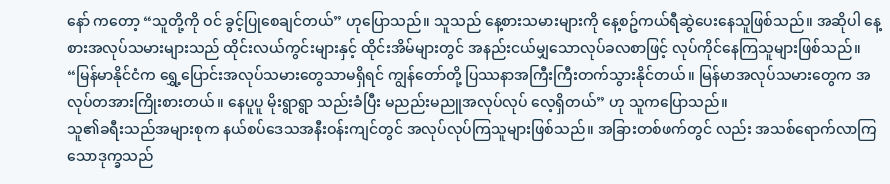နော် ကတော့ “သူတို့ကို ဝင် ခွင့်ပြုစေချင်တယ်” ဟုပြောသည်။ သူသည် နေ့စားသမားများကို နေ့စဥ်ကယ်ရီဆွဲပေးနေသူဖြစ်သည်။ အဆိုပါ နေ့စားအလုပ်သမားများသည် ထိုင်းလယ်ကွင်းများနှင့် ထိုင်းအိမ်များတွင် အနည်းငယ်မျှသောလုပ်ခလစာဖြင့် လုပ်ကိုင်နေကြသူများဖြစ်သည်။
“မြန်မာနိုင်ငံက ရွှေ့ပြောင်းအလုပ်သမားတွေသာမရှိရင် ကျွန်တော်တို့ ပြဿနာအကြီးကြီးတက်သွားနိုင်တယ်။ မြန်မာအလုပ်သမားတွေက အလုပ်တအားကြိုးစားတယ်။ နေပူပူ မိုးရွာရွာ သည်းခံပြီး မညည်းမညူအလုပ်လုပ် လေ့ရှိတယ်” ဟု သူကပြောသည်။
သူ၏ခရီးသည်အများစုက နယ်စပ်ဒေသအနီးဝန်းကျင်တွင် အလုပ်လုပ်ကြသူများဖြစ်သည်။ အခြားတစ်ဖက်တွင် လည်း အသစ်ရောက်လာကြသောဒုက္ခသည်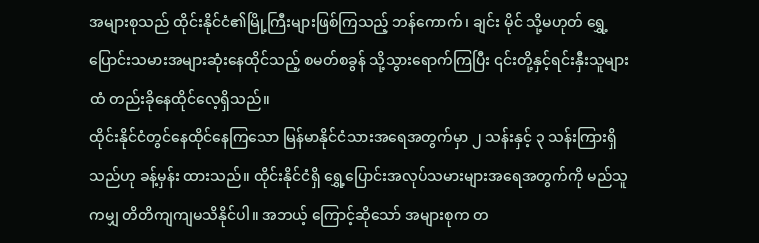အများစုသည် ထိုင်းနိုင်ငံ၏မြို့ကြီးများဖြစ်ကြသည့် ဘန်ကောက်၊ ချင်း မိုင် သို့မဟုတ် ရွှေ့ပြောင်းသမားအများဆုံးနေထိုင်သည့် စမတ်စခွန် သို့သွားရောက်ကြပြီး ၎င်းတို့နှင့်ရင်းနှီးသူများ ထံ တည်းခိုနေထိုင်လေ့ရှိသည်။
ထိုင်းနိုင်ငံတွင်နေထိုင်နေကြသော မြန်မာနိုင်ငံသားအရေအတွက်မှာ ၂ သန်းနှင့် ၃ သန်းကြားရှိသည်ဟု ခန့်မှန်း ထားသည်။ ထိုင်းနိုင်ငံရှိ ရွှေ့ပြောင်းအလုပ်သမားများအရေအတွက်ကို မည်သူကမျှ တိတိကျကျမသိနိုင်ပါ။ အဘယ့် ကြောင့်ဆိုသော် အများစုက တ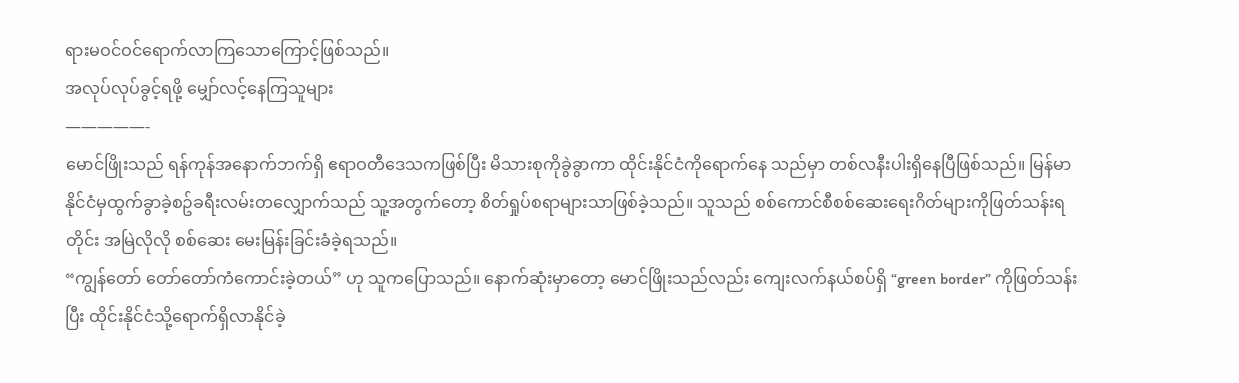ရားမဝင်ဝင်ရောက်လာကြသောကြောင့်ဖြစ်သည်။
အလုပ်လုပ်ခွင့်ရဖို့ မျှော်လင့်နေကြသူများ
—————-
မောင်ဖြိုးသည် ရန်ကုန်အနောက်ဘက်ရှိ ဧရာဝတီဒေသကဖြစ်ပြီး မိသားစုကိုခွဲခွာကာ ထိုင်းနိုင်ငံကိုရောက်နေ သည်မှာ တစ်လနီးပါးရှိနေပြီဖြစ်သည်။ မြန်မာနိုင်ငံမှထွက်ခွာခဲ့စဥ်ခရီးလမ်းတလျှောက်သည် သူ့အတွက်တော့ စိတ်ရှုပ်စရာများသာဖြစ်ခဲ့သည်။ သူသည် စစ်ကောင်စီစစ်ဆေးရေးဂိတ်များကိုဖြတ်သန်းရတိုင်း အမြဲလိုလို စစ်ဆေး မေးမြန်းခြင်းခံခဲ့ရသည်။
“ကျွန်တော် တော်တော်ကံကောင်းခဲ့တယ်” ဟု သူကပြောသည်။ နောက်ဆုံးမှာတော့ မောင်ဖြိုးသည်လည်း ကျေးလက်နယ်စပ်ရှိ “green border” ကိုဖြတ်သန်းပြီး ထိုင်းနိုင်ငံသို့ရောက်ရှိလာနိုင်ခဲ့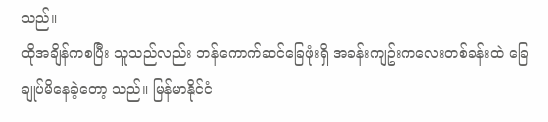သည်။
ထိုအချိန်ကစပြီး သူသည်လည်း ဘန်ကောက်ဆင်ခြေဖုံးရှိ အခန်းကျဥ်းကလေးတစ်ခန်းထဲ ခြေချုပ်မိနေခဲ့တော့ သည်။ မြန်မာနိုင်ငံ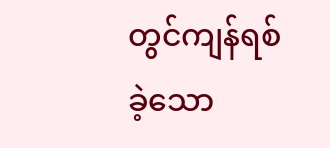တွင်ကျန်ရစ်ခဲ့သော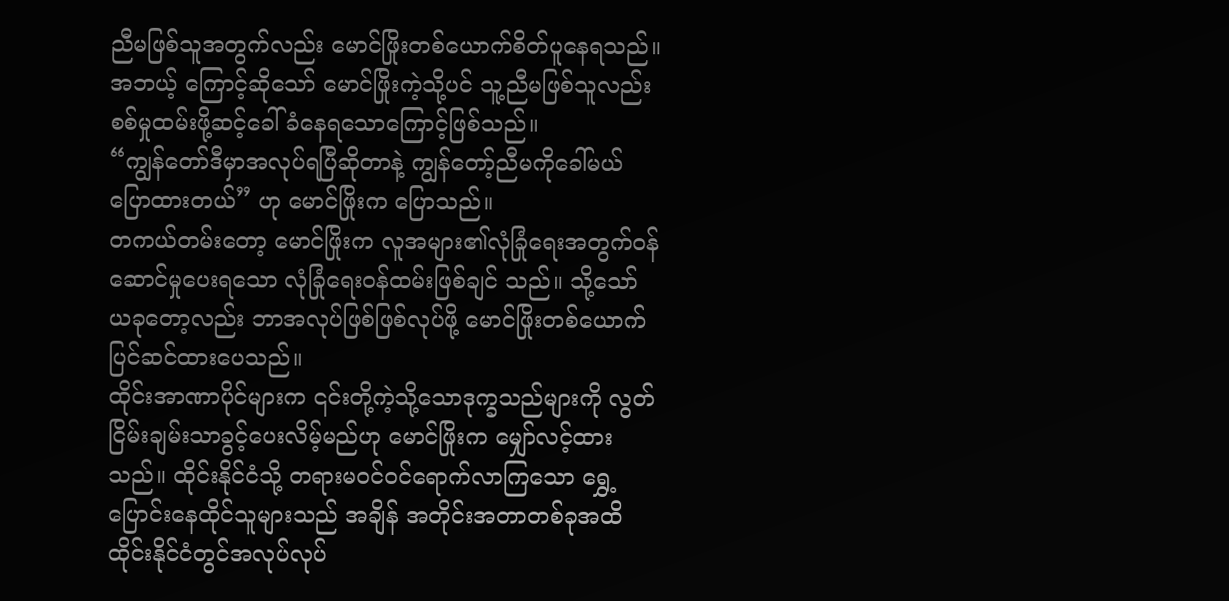ညီမဖြစ်သူအတွက်လည်း မောင်ဖြိုးတစ်ယောက်စိတ်ပူနေရသည်။ အဘယ့် ကြောင့်ဆိုသော် မောင်ဖြိုးကဲ့သို့ပင် သူ့ညီမဖြစ်သူလည်း စစ်မှုထမ်းဖို့ဆင့်ခေါ်ခံနေရသောကြောင့်ဖြစ်သည်။
“ကျွန်တော်ဒီမှာအလုပ်ရပြီဆိုတာနဲ့ ကျွန်တော့်ညီမကိုခေါ်မယ်ပြောထားတယ်” ဟု မောင်ဖြိုးက ပြောသည်။
တကယ်တမ်းတော့ မောင်ဖြိုးက လူအများ၏လုံခြုံရေးအတွက်ဝန်ဆောင်မှုပေးရသော လုံခြုံရေးဝန်ထမ်းဖြစ်ချင် သည်။ သို့သော် ယခုတော့လည်း ဘာအလုပ်ဖြစ်ဖြစ်လုပ်ဖို့ မောင်ဖြိုးတစ်ယောက်ပြင်ဆင်ထားပေသည်။
ထိုင်းအာဏာပိုင်များက ၎င်းတို့ကဲ့သို့သောဒုက္ခသည်များကို လွတ်ငြိမ်းချမ်းသာခွင့်ပေးလိမ့်မည်ဟု မောင်ဖြိုးက မျှော်လင့်ထားသည်။ ထိုင်းနိုင်ငံသို့ တရားမဝင်ဝင်ရောက်လာကြသော ရွှေ့ပြောင်းနေထိုင်သူများသည် အချိန် အတိုင်းအတာတစ်ခုအထိ ထိုင်းနိုင်ငံတွင်အလုပ်လုပ်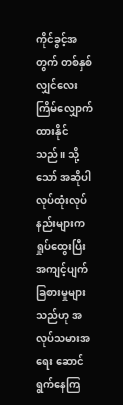ကိုင်ခွင့်အတွက် တစ်နှစ်လျှင်လေးကြိမ်လျှောက်ထားနိုင် သည်။ သို့သော် အဆိုပါလုပ်ထုံးလုပ်နည်းများက ရှုပ်ထွေးပြီး အကျင့်ပျက်ခြစားမှုများသည်ဟု အလုပ်သမားအရေး ဆောင်ရွက်နေကြ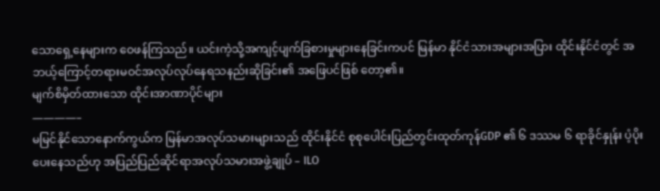သောရှေ့နေများက ဝေဖန်ကြသည်။ ယင်းကဲ့သို့အကျင့်ပျက်ခြစားမှုများနေခြင်းကပင် မြန်မာ နိုင်ငံသားအများအပြား ထိုင်းနိုင်ငံတွင် အဘယ့်ကြောင့်တရားမဝင်အလုပ်လုပ်နေရသနည်းဆိုခြင်း၏ အဖြေပင်ဖြစ် တော့၏။
မျက်စိမှိတ်ထားသော ထိုင်းအာဏာပိုင်များ
————–
မမြင်နိုင်သောနောက်ကွယ်က မြန်မာအလုပ်သမားများသည် ထိုင်းနိုင်ငံ စုစုပေါင်းပြည်တွင်းထုတ်ကုန်GDP ၏ ၆ ဒဿမ ၆ ရာခိုင်နှုန်း ပံ့ပိုးပေးနေသည်ဟု အပြည်ပြည်ဆိုင်ရာအလုပ်သမားအဖွဲ့ချုပ် – ILO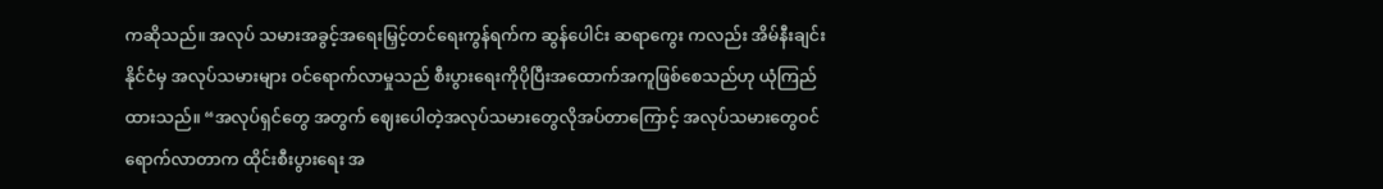ကဆိုသည်။ အလုပ် သမားအခွင့်အရေးမြှင့်တင်ရေးကွန်ရက်က ဆွန်ပေါင်း ဆရာကွေး ကလည်း အိမ်နီးချင်းနိုင်ငံမှ အလုပ်သမားများ ဝင်ရောက်လာမှုသည် စီးပွားရေးကိုပိုပြီးအထောက်အကူဖြစ်စေသည်ဟု ယုံကြည်ထားသည်။ “အလုပ်ရှင်တွေ အတွက် ဈေးပေါတဲ့အလုပ်သမားတွေလိုအပ်တာကြောင့် အလုပ်သမားတွေဝင်ရောက်လာတာက ထိုင်းစီးပွားရေး အ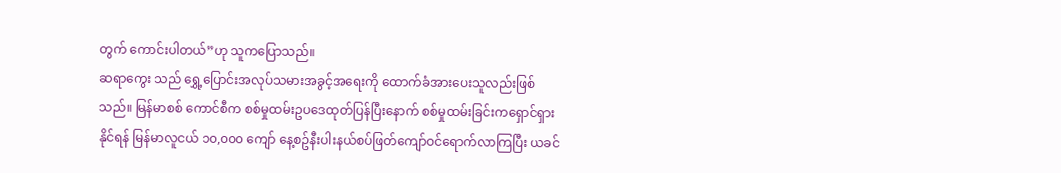တွက် ကောင်းပါတယ်”ဟု သူကပြောသည်။
ဆရာကွေး သည် ရွှေ့ပြောင်းအလုပ်သမားအခွင့်အရေးကို ထောက်ခံအားပေးသူလည်းဖြစ်သည်။ မြန်မာစစ် ကောင်စီက စစ်မှုထမ်းဥပဒေထုတ်ပြန်ပြီးနောက် စစ်မှုထမ်းခြင်းကရှောင်ရှားနိုင်ရန် မြန်မာလူငယ် ၁၀,၀၀၀ ကျော် နေ့စဥ်နီးပါးနယ်စပ်ဖြတ်ကျော်ဝင်ရောက်လာကြပြီး ယခင်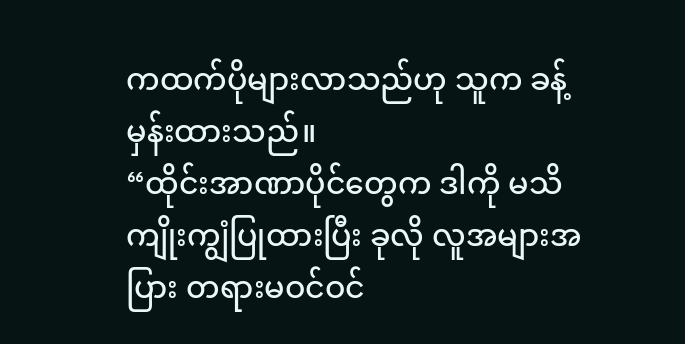ကထက်ပိုများလာသည်ဟု သူက ခန့်မှန်းထားသည်။
“ထိုင်းအာဏာပိုင်တွေက ဒါကို မသိကျိုးကျွံပြုထားပြီး ခုလို လူအများအပြား တရားမဝင်ဝင်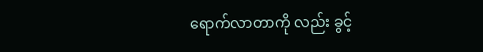ရောက်လာတာကို လည်း ခွင့်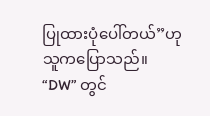ပြုထားပုံပေါ်တယ်”ဟု သူကပြောသည်။
“DW” တွင်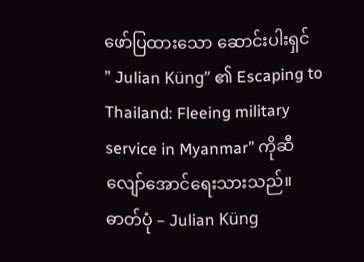ဖော်ပြထားသော ဆောင်းပါးရှင် ” Julian Küng” ၏ Escaping to Thailand: Fleeing military service in Myanmar” ကိုဆီလျော်အောင်ရေးသားသည်။
ဓာတ်ပုံ – Julian Küng